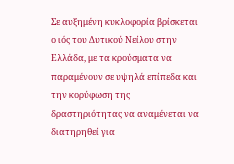Σε αυξημένη κυκλοφορία βρίσκεται ο ιός του Δυτικού Νείλου στην Ελλάδα, με τα κρούσματα να παραμένουν σε υψηλά επίπεδα και την κορύφωση της δραστηριότητας να αναμένεται να διατηρηθεί για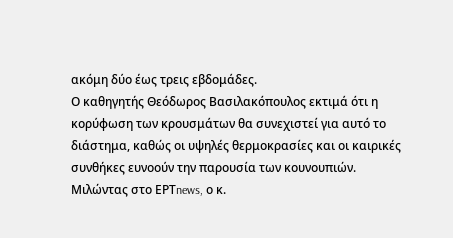ακόμη δύο έως τρεις εβδομάδες.
Ο καθηγητής Θεόδωρος Βασιλακόπουλος εκτιμά ότι η κορύφωση των κρουσμάτων θα συνεχιστεί για αυτό το διάστημα, καθώς οι υψηλές θερμοκρασίες και οι καιρικές συνθήκες ευνοούν την παρουσία των κουνουπιών.
Μιλώντας στο ΕΡΤnews, ο κ.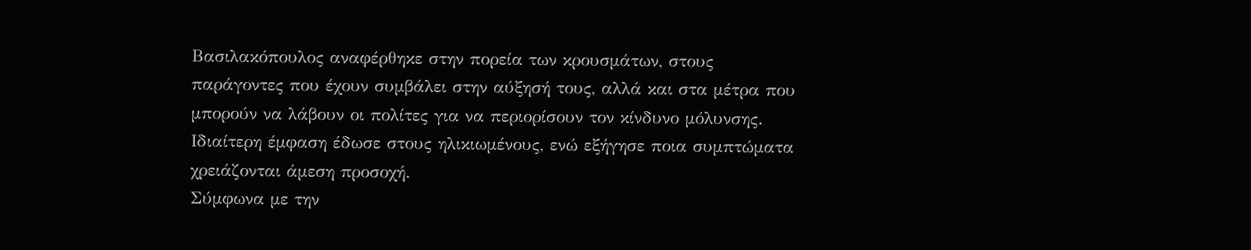Βασιλακόπουλος αναφέρθηκε στην πορεία των κρουσμάτων, στους παράγοντες που έχουν συμβάλει στην αύξησή τους, αλλά και στα μέτρα που μπορούν να λάβουν οι πολίτες για να περιορίσουν τον κίνδυνο μόλυνσης. Ιδιαίτερη έμφαση έδωσε στους ηλικιωμένους, ενώ εξήγησε ποια συμπτώματα χρειάζονται άμεση προσοχή.
Σύμφωνα με την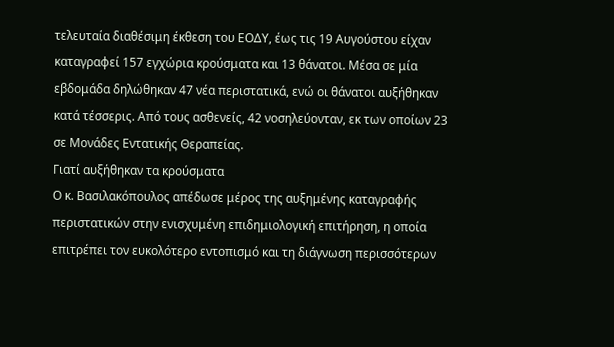τελευταία διαθέσιμη έκθεση του ΕΟΔΥ, έως τις 19 Αυγούστου είχαν καταγραφεί 157 εγχώρια κρούσματα και 13 θάνατοι. Μέσα σε μία εβδομάδα δηλώθηκαν 47 νέα περιστατικά, ενώ οι θάνατοι αυξήθηκαν κατά τέσσερις. Από τους ασθενείς, 42 νοσηλεύονταν, εκ των οποίων 23 σε Μονάδες Εντατικής Θεραπείας.
Γιατί αυξήθηκαν τα κρούσματα
Ο κ. Βασιλακόπουλος απέδωσε μέρος της αυξημένης καταγραφής περιστατικών στην ενισχυμένη επιδημιολογική επιτήρηση, η οποία επιτρέπει τον ευκολότερο εντοπισμό και τη διάγνωση περισσότερων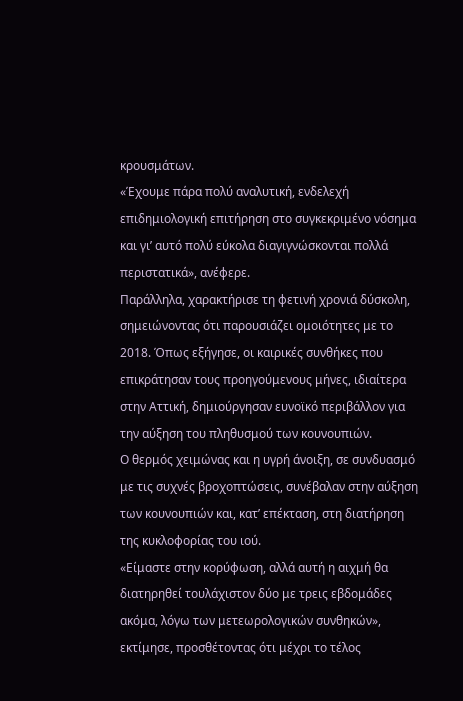κρουσμάτων.
«Έχουμε πάρα πολύ αναλυτική, ενδελεχή επιδημιολογική επιτήρηση στο συγκεκριμένο νόσημα και γι’ αυτό πολύ εύκολα διαγιγνώσκονται πολλά περιστατικά», ανέφερε.
Παράλληλα, χαρακτήρισε τη φετινή χρονιά δύσκολη, σημειώνοντας ότι παρουσιάζει ομοιότητες με το 2018. Όπως εξήγησε, οι καιρικές συνθήκες που επικράτησαν τους προηγούμενους μήνες, ιδιαίτερα στην Αττική, δημιούργησαν ευνοϊκό περιβάλλον για την αύξηση του πληθυσμού των κουνουπιών.
Ο θερμός χειμώνας και η υγρή άνοιξη, σε συνδυασμό με τις συχνές βροχοπτώσεις, συνέβαλαν στην αύξηση των κουνουπιών και, κατ’ επέκταση, στη διατήρηση της κυκλοφορίας του ιού.
«Είμαστε στην κορύφωση, αλλά αυτή η αιχμή θα διατηρηθεί τουλάχιστον δύο με τρεις εβδομάδες ακόμα, λόγω των μετεωρολογικών συνθηκών», εκτίμησε, προσθέτοντας ότι μέχρι το τέλος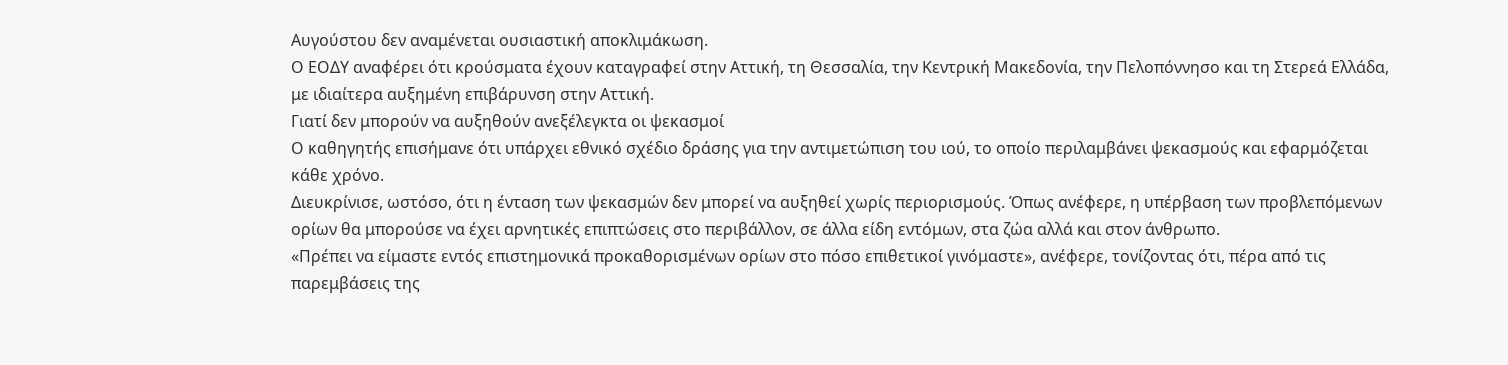Αυγούστου δεν αναμένεται ουσιαστική αποκλιμάκωση.
Ο ΕΟΔΥ αναφέρει ότι κρούσματα έχουν καταγραφεί στην Αττική, τη Θεσσαλία, την Κεντρική Μακεδονία, την Πελοπόννησο και τη Στερεά Ελλάδα, με ιδιαίτερα αυξημένη επιβάρυνση στην Αττική.
Γιατί δεν μπορούν να αυξηθούν ανεξέλεγκτα οι ψεκασμοί
Ο καθηγητής επισήμανε ότι υπάρχει εθνικό σχέδιο δράσης για την αντιμετώπιση του ιού, το οποίο περιλαμβάνει ψεκασμούς και εφαρμόζεται κάθε χρόνο.
Διευκρίνισε, ωστόσο, ότι η ένταση των ψεκασμών δεν μπορεί να αυξηθεί χωρίς περιορισμούς. Όπως ανέφερε, η υπέρβαση των προβλεπόμενων ορίων θα μπορούσε να έχει αρνητικές επιπτώσεις στο περιβάλλον, σε άλλα είδη εντόμων, στα ζώα αλλά και στον άνθρωπο.
«Πρέπει να είμαστε εντός επιστημονικά προκαθορισμένων ορίων στο πόσο επιθετικοί γινόμαστε», ανέφερε, τονίζοντας ότι, πέρα από τις παρεμβάσεις της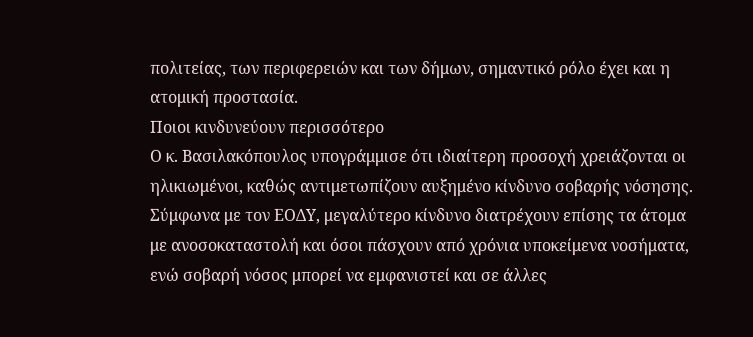πολιτείας, των περιφερειών και των δήμων, σημαντικό ρόλο έχει και η ατομική προστασία.
Ποιοι κινδυνεύουν περισσότερο
Ο κ. Βασιλακόπουλος υπογράμμισε ότι ιδιαίτερη προσοχή χρειάζονται οι ηλικιωμένοι, καθώς αντιμετωπίζουν αυξημένο κίνδυνο σοβαρής νόσησης.
Σύμφωνα με τον ΕΟΔΥ, μεγαλύτερο κίνδυνο διατρέχουν επίσης τα άτομα με ανοσοκαταστολή και όσοι πάσχουν από χρόνια υποκείμενα νοσήματα, ενώ σοβαρή νόσος μπορεί να εμφανιστεί και σε άλλες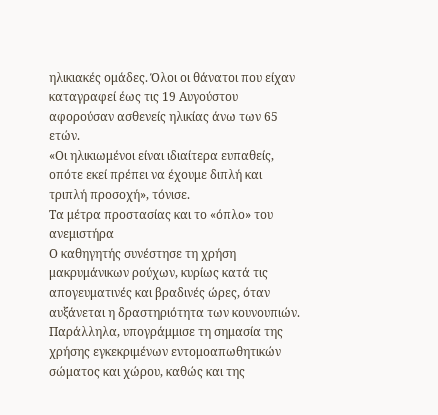ηλικιακές ομάδες. Όλοι οι θάνατοι που είχαν καταγραφεί έως τις 19 Αυγούστου αφορούσαν ασθενείς ηλικίας άνω των 65 ετών.
«Οι ηλικιωμένοι είναι ιδιαίτερα ευπαθείς, οπότε εκεί πρέπει να έχουμε διπλή και τριπλή προσοχή», τόνισε.
Τα μέτρα προστασίας και το «όπλο» του ανεμιστήρα
Ο καθηγητής συνέστησε τη χρήση μακρυμάνικων ρούχων, κυρίως κατά τις απογευματινές και βραδινές ώρες, όταν αυξάνεται η δραστηριότητα των κουνουπιών.
Παράλληλα, υπογράμμισε τη σημασία της χρήσης εγκεκριμένων εντομοαπωθητικών σώματος και χώρου, καθώς και της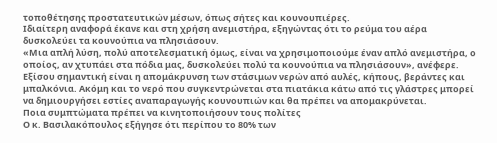τοποθέτησης προστατευτικών μέσων, όπως σήτες και κουνουπιέρες.
Ιδιαίτερη αναφορά έκανε και στη χρήση ανεμιστήρα, εξηγώντας ότι το ρεύμα του αέρα δυσκολεύει τα κουνούπια να πλησιάσουν.
«Μια απλή λύση, πολύ αποτελεσματική όμως, είναι να χρησιμοποιούμε έναν απλό ανεμιστήρα, ο οποίος, αν χτυπάει στα πόδια μας, δυσκολεύει πολύ τα κουνούπια να πλησιάσουν», ανέφερε.
Εξίσου σημαντική είναι η απομάκρυνση των στάσιμων νερών από αυλές, κήπους, βεράντες και μπαλκόνια. Ακόμη και το νερό που συγκεντρώνεται στα πιατάκια κάτω από τις γλάστρες μπορεί να δημιουργήσει εστίες αναπαραγωγής κουνουπιών και θα πρέπει να απομακρύνεται.
Ποια συμπτώματα πρέπει να κινητοποιήσουν τους πολίτες
Ο κ. Βασιλακόπουλος εξήγησε ότι περίπου το 80% των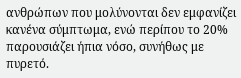ανθρώπων που μολύνονται δεν εμφανίζει κανένα σύμπτωμα, ενώ περίπου το 20% παρουσιάζει ήπια νόσο, συνήθως με πυρετό.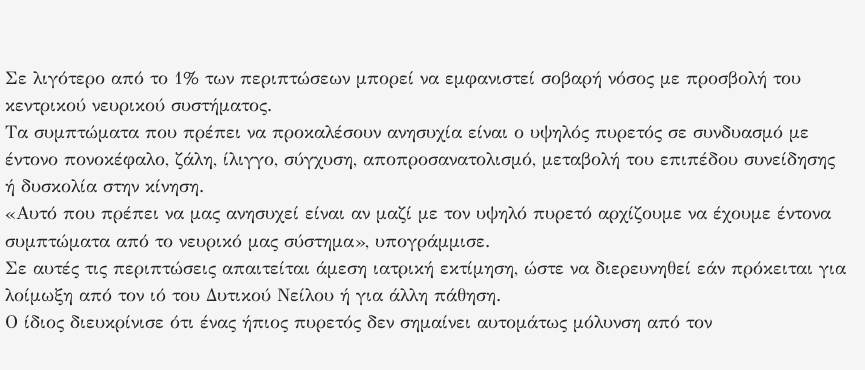Σε λιγότερο από το 1% των περιπτώσεων μπορεί να εμφανιστεί σοβαρή νόσος με προσβολή του κεντρικού νευρικού συστήματος.
Τα συμπτώματα που πρέπει να προκαλέσουν ανησυχία είναι ο υψηλός πυρετός σε συνδυασμό με έντονο πονοκέφαλο, ζάλη, ίλιγγο, σύγχυση, αποπροσανατολισμό, μεταβολή του επιπέδου συνείδησης ή δυσκολία στην κίνηση.
«Αυτό που πρέπει να μας ανησυχεί είναι αν μαζί με τον υψηλό πυρετό αρχίζουμε να έχουμε έντονα συμπτώματα από το νευρικό μας σύστημα», υπογράμμισε.
Σε αυτές τις περιπτώσεις απαιτείται άμεση ιατρική εκτίμηση, ώστε να διερευνηθεί εάν πρόκειται για λοίμωξη από τον ιό του Δυτικού Νείλου ή για άλλη πάθηση.
Ο ίδιος διευκρίνισε ότι ένας ήπιος πυρετός δεν σημαίνει αυτομάτως μόλυνση από τον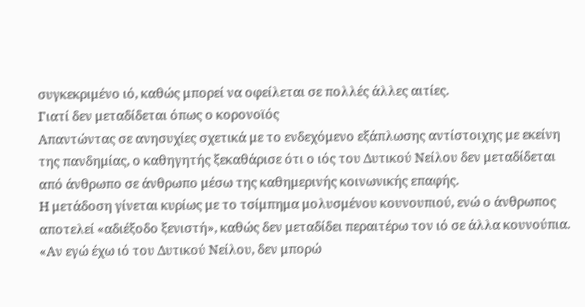συγκεκριμένο ιό, καθώς μπορεί να οφείλεται σε πολλές άλλες αιτίες.
Γιατί δεν μεταδίδεται όπως ο κορονοϊός
Απαντώντας σε ανησυχίες σχετικά με το ενδεχόμενο εξάπλωσης αντίστοιχης με εκείνη της πανδημίας, ο καθηγητής ξεκαθάρισε ότι ο ιός του Δυτικού Νείλου δεν μεταδίδεται από άνθρωπο σε άνθρωπο μέσω της καθημερινής κοινωνικής επαφής.
Η μετάδοση γίνεται κυρίως με το τσίμπημα μολυσμένου κουνουπιού, ενώ ο άνθρωπος αποτελεί «αδιέξοδο ξενιστή», καθώς δεν μεταδίδει περαιτέρω τον ιό σε άλλα κουνούπια.
«Αν εγώ έχω ιό του Δυτικού Νείλου, δεν μπορώ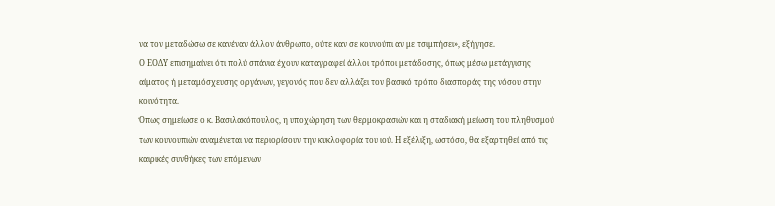να τον μεταδώσω σε κανέναν άλλον άνθρωπο, ούτε καν σε κουνούπι αν με τσιμπήσει», εξήγησε.
Ο ΕΟΔΥ επισημαίνει ότι πολύ σπάνια έχουν καταγραφεί άλλοι τρόποι μετάδοσης, όπως μέσω μετάγγισης αίματος ή μεταμόσχευσης οργάνων, γεγονός που δεν αλλάζει τον βασικό τρόπο διασποράς της νόσου στην κοινότητα.
Όπως σημείωσε ο κ. Βασιλακόπουλος, η υποχώρηση των θερμοκρασιών και η σταδιακή μείωση του πληθυσμού των κουνουπιών αναμένεται να περιορίσουν την κυκλοφορία του ιού. Η εξέλιξη, ωστόσο, θα εξαρτηθεί από τις καιρικές συνθήκες των επόμενων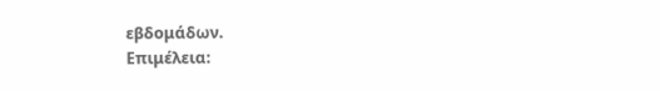εβδομάδων.
Επιμέλεια: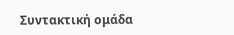Συντακτική ομάδα